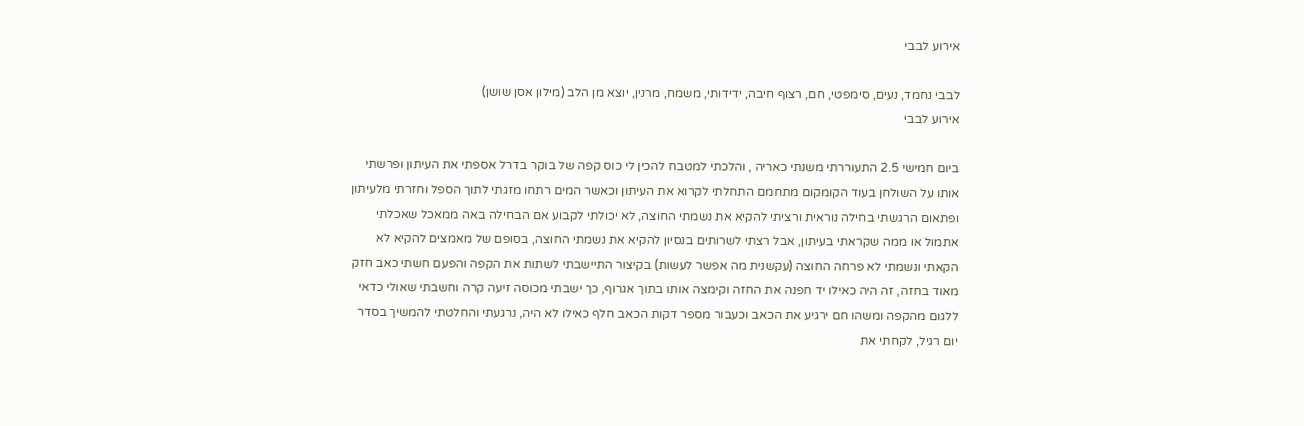אירוע לבבי

לבבי נחמד, נעים, סימפטי, חם, רצוף חיבה, ידידותי, משמח, מרנין, יוצא מן הלב (מילון אסן שושן)
אירוע לבבי

ביום חמישי 2.5 התעוררתי משנתי כאריה , והלכתי למטבח להכין לי כוס קפה של בוקר בדרל אספתי את העיתון ופרשתי אותו על השולחן בעוד הקומקום מתחמם התחלתי לקרוא את העיתון וכאשר המים רתחו מזגתי לתוך הספל וחזרתי מלעיתון ופתאום הרגשתי בחילה נוראית ורציתי להקיא את נשמתי החוצה, לא יכולתי לקבוע אם הבחילה באה ממאכל שאכלתי אתמול או ממה שקראתי בעיתון, אבל רצתי לשרותים בנסיון להקיא את נשמתי החוצה, בסופם של מאמצים להקיא לא הקאתי ונשמתי לא פרחה החוצה (עקשנית מה אפשר לעשות) בקיצור התיישבתי לשתות את הקפה והפעם חשתי כאב חזק מאוד בחזה, זה היה כאילו יד חפנה את החזה וקימצה אותו בתוך אגרוף, כך ישבתי מכוסה זיעה קרה וחשבתי שאולי כדאי ללגום מהקפה ומשהו חם ירגיע את הכאב וכעבור מספר דקות הכאב חלף כאילו לא היה, נרגעתי והחלטתי להמשיך בסדר יום רגיל, לקחתי את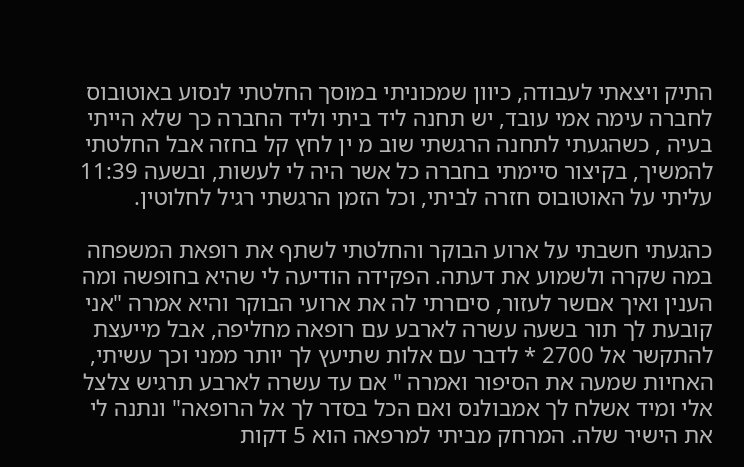התיק ויצאתי לעבודה, כיוון שמכוניתי במוסך החלטתי לנסוע באוטובוס לחברה עימה אמי עובד, יש תחנה ליד ביתי וליד החברה כך שלא הייתי בעיה , כשהגעתי לתחנה הרגשתי שוב מ ין לחץ קל בחזה אבל החלטתי להמשיך, בקיצור סיימתי בחברה כל אשר היה לי לעשות, ובשעה 11:39 עליתי על האוטובוס חזרה לביתי, וכל הזמן הרגשתי רגיל לחלוטין.

כהגעתי חשבתי על ארוע הבוקר והחלטתי לשתף את רופאת המשפחה במה שקרה ולשמוע את דעתה. הפקידה הודיעה לי שהיא בחופשה ומה הענין ואיך אםשר לעזור, סיםרתי לה את ארועי הבוקר והיא אמרה "אני קובעת לך תור בשעה עשרה לארבע עם רופאה מחליפה, אבל מייעצת להתקשר אל 2700 * לדבר עם אלות שתיעץ לך יותר ממני וכך עשיתי, האחיות שמעה את הסיפור ואמרה " אם עד עשרה לארבע תרגיש צלצל אלי ומיד אשלח לך אמבולנס ואם הכל בסדר לך אל הרופאה" ונתנה לי את הישיר שלה. המרחק מביתי למרפאה הוא 5 דקות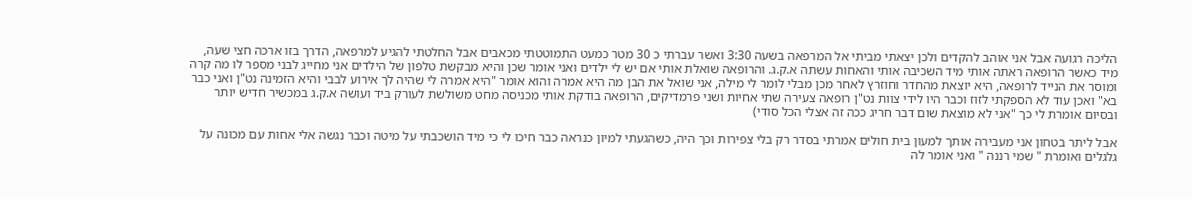הליכה רגועה אבל אני אוהב להקדים ולכן יצאתי מביתי אל המרפאה בשעה 3:30 ואשר עברתי כ 30 מטר כמעט התמוטטתי מכאבים אבל החלטתי להגיע למרפאה, הדרך בזו ארכה חצי שעה, מיד כאשר הרופאה ראתה אותי מיד השכיבה אותי והאחות עשתה א.ק.ג. והרופאה שואלת אותי אם יש לי ילדים ואני אומר שכן והיא מבקשת טלפון של הילדים אני מחייג לבני מספר לו מה קרה ומוסר את הנייד לרופאה, היא יוצאת מהחדר וחוזרץ לאחר מכן מבלי לומר לי מילה, אני שואל את הבן מה היא אמרה והוא אומר "היא אמרה לי שהיה לך אירוע לבבי והיא הזמינה נט"ן ואני כבר בא" ואכן עוד לא הספקתי לזוז וכבר היו לידי צוות נט"ן רופאה צעירה שתי אחיות ושני פרמדיקים, הרופאה בודקת אותי מכניסה מחט משולשת לעורק ביד ועושה א.ק.ג במכשיר חדיש יותר ובסיום אומרת לי כך "אני לא מוצאת שום דבר חריג ככה זה אצלי הכל סודי)

אבל ליתר בטחון אני מעבירה אותך למעון בית חולים אמרתי בסדר רק בלי צפירות וכך היה, כשהגעתי למיון כנראה כבר חיכו לי כי מיד הושכבתי על מיטה וכבר נגשה אלי אחות עם מכונה על גלגלים ואומרת " שמי רננה " ואני אומר לה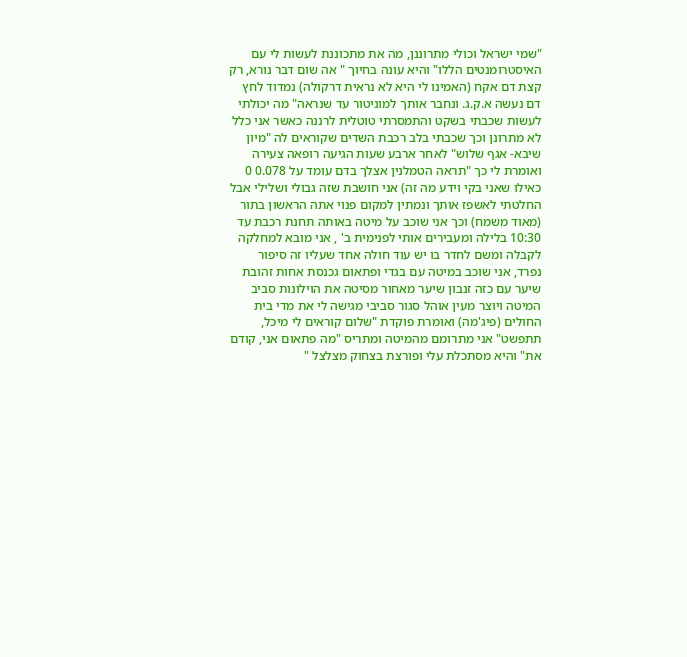"שמי ישראל וכולי מתרוננן, מה את מתכוננת לעשות לי עם האיסטרומנטים הללו" והיא עונה בחיוך " אה שום דבר נורא, רק קצת דם אקח (האמינו לי היא לא נראית דרקולה) נמדוד לחץ דם נעשה א.ק.ג. ונחבר אותך למוניטור עד שנראה" מה יכולתי לעשות שכבתי בשקט והתמסרתי טוטלית לרננה כאשר אני כלל לא מתרונן וכך שכבתי בלב רכבת השדים שקוראים לה "מיון שיבא- אגף שלוש" לאחר ארבע שעות הגיעה רופאה צעירה ואומרת לי כך "תראה הטמלנין אצלך בדם עומד על 0.078 0 כאילו שאני בקי וידע מה זה) אני חושבת שזה גבולי ושלילי אבל החלטתי לאשפז אותך ונמתין למקום פנוי אתה הראשון בתור (מאוד משמח) וכך אני שוכב על מיטה באותה תחנת רכבת עד 10:30 בלילה ומעבירים אותי לפנימית ב' , אני מובא למחלקה לקבלה ומשם לחדר בו יש עוד חולה אחד שעליו זה סיפור נפרד, אני שוכב במיטה עם בגדי ופתאום גכנסת אחות זהובת שיער עם כזה זנבון שיער מאחור מסיטה את הוילונות סביב המיטה ויוצר מעין אוהל סגור סביבי מגישה לי את מדי בית החולים (פיג'מה) ואומרת פוקדת "שלום קוראים לי מיכל, תתפשט" אני מתרומם מהמיטה ומתריס "מה פתאום אני, קודם את" והיא מסתכלת עלי ופורצת בצחוק מצלצל "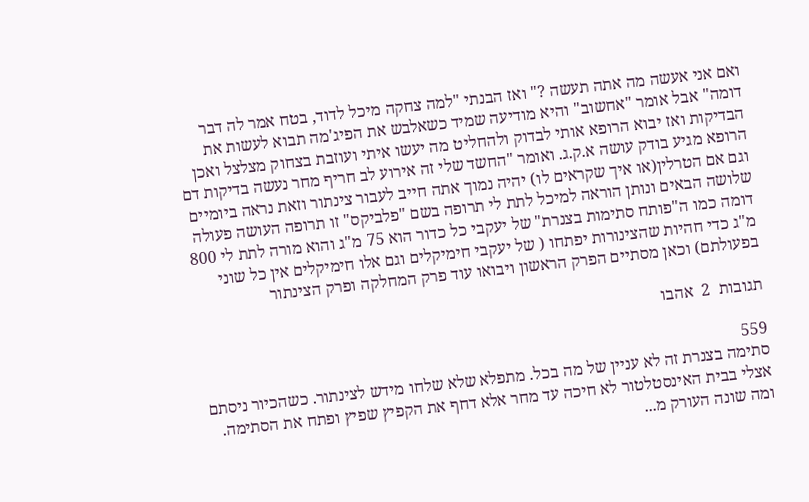ואם אני אעשה מה אתה תעשה ?" ואז הבנתי "למה צחקה מיכל לדוד, בטח אמר לה דבר דומה" אבל אומר "אחשוב" והיא מודיעה שמיד כשאלבש את הפיג'מה תבוא לעשות את הבדיקות ואז יבוא הרופא אותי לבדוק ולהחליט מה יעשו איתי ועוזבת בצחוק מצלצל ואכן הרופא מגיע בודק עושה א.ק.ג. ואומר "החשד שלי זה אירוע לב חריף מחר נעשה בדיקות דם וגם אם הטרלין(או איך שקראים לו) יהיה נמוך אתה חייב לעבור צינתור וזאת נראה ביומיים שלושה הבאים ונותן הוראה למיכל לתת לי תרופה בשם "פלביקס" זו תרופה העושה פעולה דומה כמו ה"פותח סתימות בצנרת" של יעקבי כל כדור הוא 75 מ"ג והוא מורה לתת לי 800 מ"ג כדי חהיות שהצינורות יפתחו ( של יעקבי חימיקלים וגם אלו חימיקלים אין כל שוני בפעולתם) וכאן מסתיים הפרק הראשון ויבואו עוד פרק המחלקה ופרק הצינתור

תגובות  2  אהבו

559
סתימה בצנרת זה לא עניין של מה בכל. מתפלא שלא שלחו מידש לצינתור. כשהכיור ניסתם אצלי בבית האינסטלטור לא חיכה עד מחר אלא דחף את הקפיץ שפיץ ופתח את הסתימה. ומה שונה העורק מ...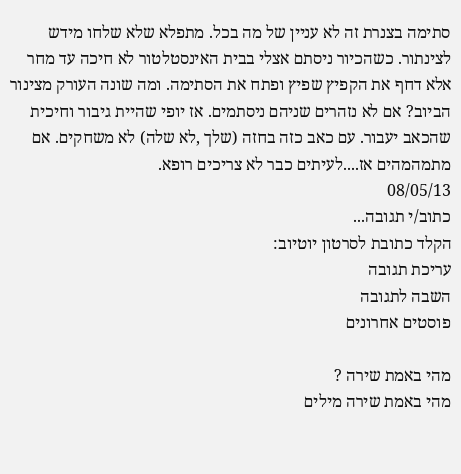סתימה בצנרת זה לא עניין של מה בכל. מתפלא שלא שלחו מידש לצינתור. כשהכיור ניסתם אצלי בבית האינסטלטור לא חיכה עד מחר אלא דחף את הקפיץ שפיץ ופתח את הסתימה. ומה שונה העורק מצינור הביוב? אם לא נזהרים שניהם ניסתמים. אז יופי שהיית גיבור וחיכית שהכאב יעבור. עם כאב כזה בחזה (שלך ,לא שלה) לא משחקים. אם מתמהמהים אז....לעיתים כבר לא צריכים רופא.
08/05/13
כתוב/י תגובה...
הקלד כתובת לסרטון יוטיוב:
עריכת תגובה
השבה לתגובה
פוסטים אחרונים

מהי באמת שירה ?
מהי באמת שירה מילים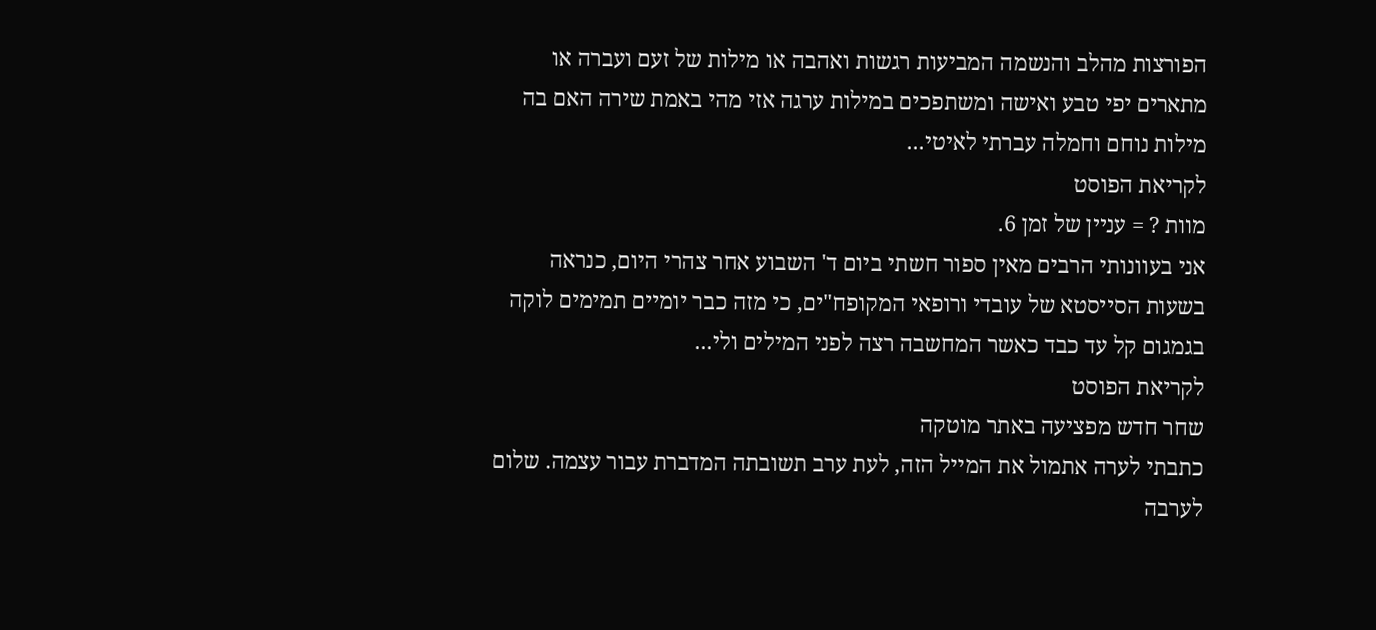הפורצות מהלב והנשמה המביעות רגשות ואהבה או מילות של זעם ועברה או מתארים יפי טבע ואישה ומשתפכים במילות ערגה אזי מהי באמת שירה האם בה מילות נוחם וחמלה עברתי לאיטי...
לקריאת הפוסט
מוות ? = עניין של זמן 6.
אני בעוונותי הרבים מאין ספור חשתי ביום ד' השבוע אחר צהרי היום, כנראה בשעות הסייסטא של עובדי ורופאי המקופח"ים, כי מזה כבר יומיים תמימים לוקה בגמגום קל עד כבד כאשר המחשבה רצה לפני המילים ולי...
לקריאת הפוסט
שחר חדש מפציעה באתר מוטקה
כתבתי לערה אתמול את המייל הזה, לעת ערב תשובתה המדברת עבור עצמה. שלום לערבה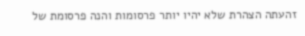זהעתה הצהרת שלא יהיו יותר פרסומות והנה פרסומת של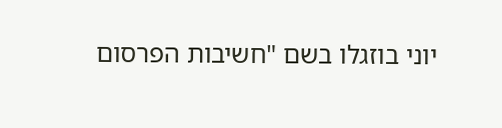יוני בוזגלו בשם "חשיבות הפרסום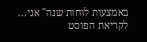באמצעות לוחות שנה" אני...
לקריאת הפוסט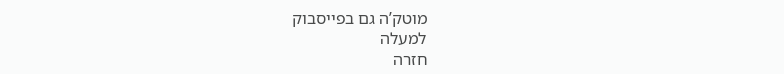מוטק’ה גם בפייסבוק
למעלה
חזרה